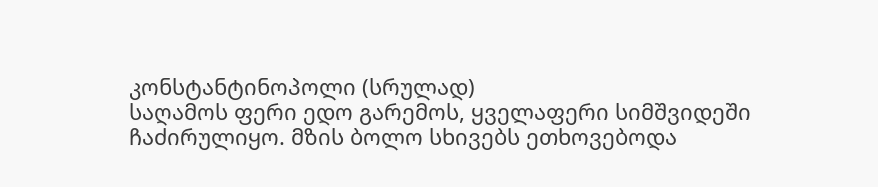კონსტანტინოპოლი (სრულად)
საღამოს ფერი ედო გარემოს, ყველაფერი სიმშვიდეში ჩაძირულიყო. მზის ბოლო სხივებს ეთხოვებოდა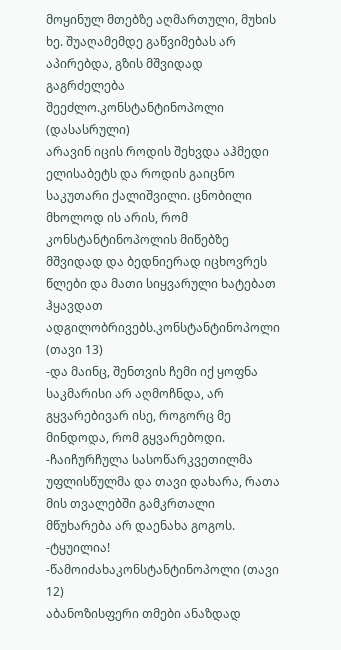მოყინულ მთებზე აღმართული, მუხის ხე. შუაღამემდე გაწვიმებას არ აპირებდა, გზის მშვიდად გაგრძელება შეეძლო.კონსტანტინოპოლი (დასასრული)
არავინ იცის როდის შეხვდა აჰმედი ელისაბეტს და როდის გაიცნო საკუთარი ქალიშვილი. ცნობილი მხოლოდ ის არის, რომ კონსტანტინოპოლის მიწებზე მშვიდად და ბედნიერად იცხოვრეს წლები და მათი სიყვარული ხატებათ ჰყავდათ ადგილობრივებს.კონსტანტინოპოლი (თავი 13)
-და მაინც, შენთვის ჩემი იქ ყოფნა საკმარისი არ აღმოჩნდა, არ გყვარებივარ ისე, როგორც მე მინდოდა, რომ გყვარებოდი. -ჩაიჩურჩულა სასოწარკვეთილმა უფლისწულმა და თავი დახარა, რათა მის თვალებში გამკრთალი მწუხარება არ დაენახა გოგოს. -ტყუილია! -წამოიძახაკონსტანტინოპოლი (თავი 12)
აბანოზისფერი თმები ანაზდად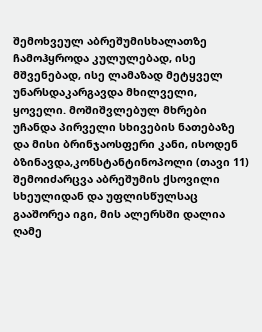შემოხვეულ აბრეშუმისხალათზე ჩამოჰყროდა კულულებად, ისე მშვენებად, ისე ლამაზად მეტყველ უნარსდაკარგავდა მხილველი, ყოველი. მოშიშვლებულ მხრები უჩანდა პირველი სხივების ნათებაზე და მისი ბრინჯაოსფერი კანი, ისოდენ ბზინავდა,კონსტანტინოპოლი (თავი 11)
შემოიძარცვა აბრეშუმის ქსოვილი სხეულიდან და უფლისწულსაც გააშორეა იგი, მის ალერსში დალია ღამე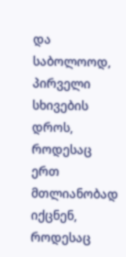და საბოლოოდ, პირველი სხივების დროს, როდესაც ერთ მთლიანობად იქცნენ, როდესაც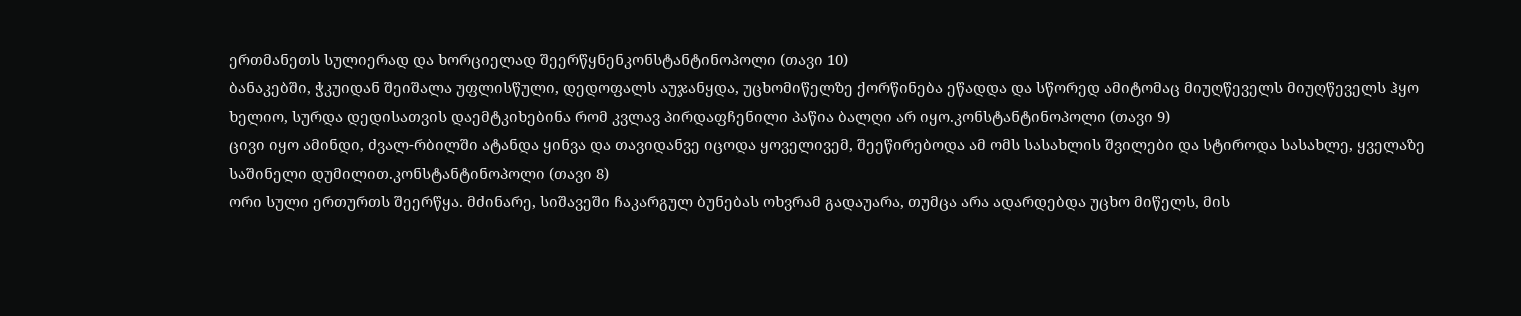ერთმანეთს სულიერად და ხორციელად შეერწყნენკონსტანტინოპოლი (თავი 10)
ბანაკებში, ჭკუიდან შეიშალა უფლისწული, დედოფალს აუჯანყდა, უცხომიწელზე ქორწინება ეწადდა და სწორედ ამიტომაც მიუღწეველს მიუღწეველს ჰყო ხელიო, სურდა დედისათვის დაემტკიხებინა რომ კვლავ პირდაფჩენილი პაწია ბალღი არ იყო.კონსტანტინოპოლი (თავი 9)
ცივი იყო ამინდი, ძვალ-რბილში ატანდა ყინვა და თავიდანვე იცოდა ყოველივემ, შეეწირებოდა ამ ომს სასახლის შვილები და სტიროდა სასახლე, ყველაზე საშინელი დუმილით.კონსტანტინოპოლი (თავი 8)
ორი სული ერთურთს შეერწყა. მძინარე, სიშავეში ჩაკარგულ ბუნებას ოხვრამ გადაუარა, თუმცა არა ადარდებდა უცხო მიწელს, მის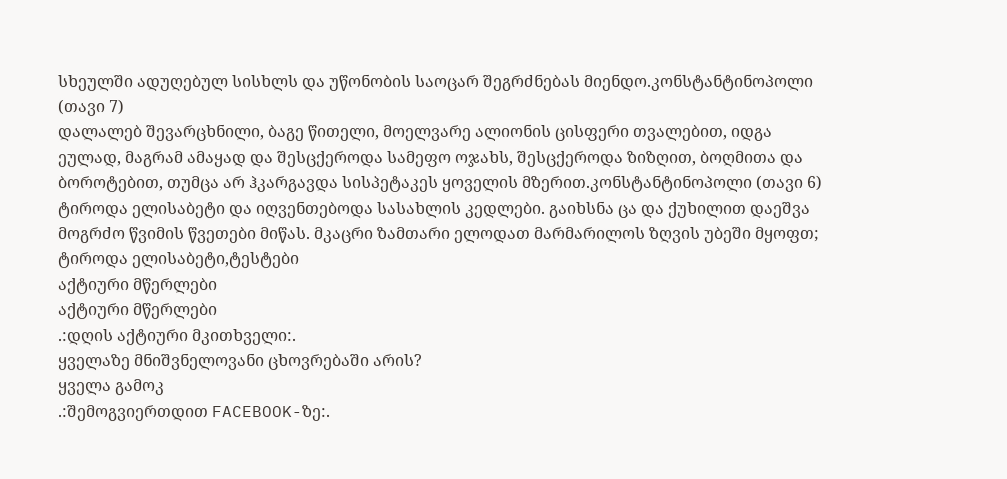სხეულში ადუღებულ სისხლს და უწონობის საოცარ შეგრძნებას მიენდო.კონსტანტინოპოლი (თავი 7)
დალალებ შევარცხნილი, ბაგე წითელი, მოელვარე ალიონის ცისფერი თვალებით, იდგა ეულად, მაგრამ ამაყად და შესცქეროდა სამეფო ოჯახს, შესცქეროდა ზიზღით, ბოღმითა და ბოროტებით, თუმცა არ ჰკარგავდა სისპეტაკეს ყოველის მზერით.კონსტანტინოპოლი (თავი 6)
ტიროდა ელისაბეტი და იღვენთებოდა სასახლის კედლები. გაიხსნა ცა და ქუხილით დაეშვა მოგრძო წვიმის წვეთები მიწას. მკაცრი ზამთარი ელოდათ მარმარილოს ზღვის უბეში მყოფთ; ტიროდა ელისაბეტი,ტესტები
აქტიური მწერლები
აქტიური მწერლები
.:დღის აქტიური მკითხველი:.
ყველაზე მნიშვნელოვანი ცხოვრებაში არის?
ყველა გამოკ
.:შემოგვიერთდით FACEBOOK-ზე:.